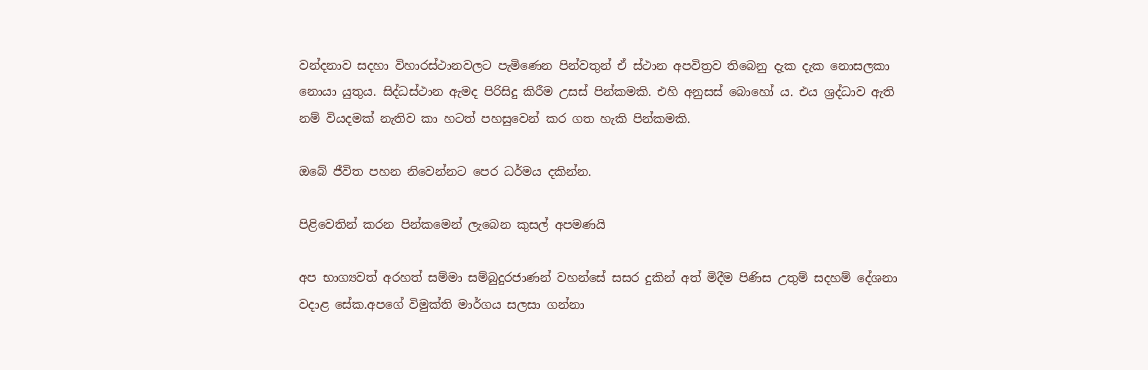වන්දනාව සදහා විහාරස්ථානවලට පැමිණෙන පින්වතුන් ඒ ස්ථාන අපවිත්‍රව තිබෙනු දැක දැක නොසලකා නොයා යුතුය. සිද්ධස්ථාන ඇමද පිරිසිදු කිරීම උසස් පින්කමකි. එහි අනුසස් බොහෝ ය. එය ශ්‍රද්ධාව ඇති නම් වියදමක් නැතිව කා හටත් පහසුවෙන් කර ගත හැකි පින්කමකි.

ඔබේ ජීවිත පහන නිවෙන්නට පෙර ධර්මය දකින්න.

පිළිවෙතින් කරන පින්කමෙන් ලැබෙන කුසල් අපමණයි

අප භාග්‍යවත් අරහත් සම්මා සම්බුදුරජාණන් වහන්සේ සසර දුකින් අත් මිදීම පිණිස උතුම් සදහම් දේශනා වදාළ සේක.අපගේ විමුක්ති මාර්ගය සලසා ගන්නා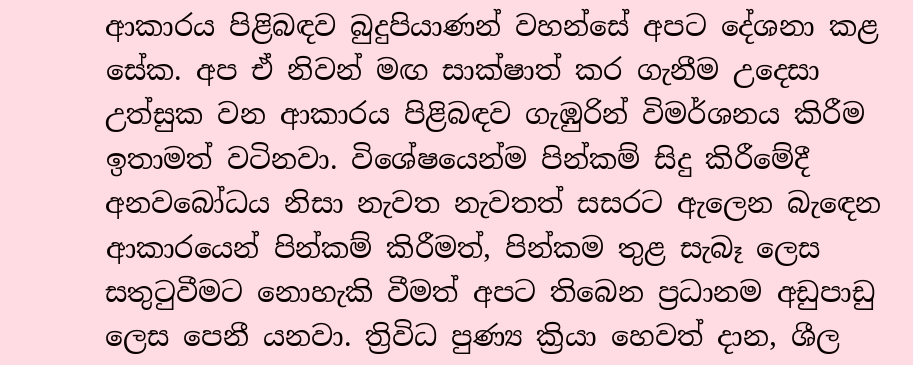ආකාරය පිළිබඳව බුදුපියාණන් වහන්සේ අපට දේශනා කළ සේක. අප ඒ නිවන් මඟ සාක්ෂාත් කර ගැනීම උදෙසා උත්සුක වන ආකාරය පිළිබඳව ගැඹුරින් විමර්ශනය කිරීම ඉතාමත් වටිනවා. විශේෂයෙන්ම පින්කම් සිදු කිරීමේදී අනවබෝධය නිසා නැවත නැවතත් සසරට ඇලෙන බැඳෙන ආකාරයෙන් පින්කම් කිරීමත්, පින්කම තුළ සැබෑ ලෙස සතුටුවීමට නොහැකි වීමත් අපට තිබෙන ප්‍රධානම අඩුපාඩු ලෙස පෙනී යනවා. ත්‍රිවිධ පුණ්‍ය ක්‍රියා හෙවත් දාන, ශීල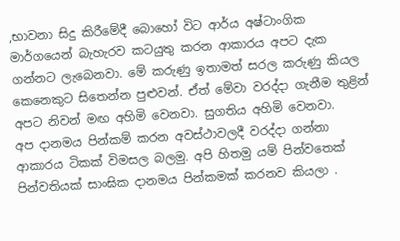,භාවනා සිදු කිරීමේදී බොහෝ විට ආර්ය අෂ්ටාංගික මාර්ගයෙන් බැහැරව කටයුතු කරන ආකාරය අපට දැක ගන්නට ලැබෙනවා. මේ කරුණු ඉතාමත් සරල කරුණු කියල කෙනෙකුට සිතෙන්න පුළුවන්. ඒත් මේවා වරද්දා ගැනීම තුළින් අපට නිවන් මඟ අහිමි වෙනවා. සුගතිය අහිමි වෙනවා.
අප දානමය පින්කම් කරන අවස්ථාවලදී වරද්දා ගන්නා ආකාරය ටිකක් විමසල බලමු. අපි හිතමු යම් පින්වතෙක් පින්වතියක් සාංඝික දානමය පින්කමක් කරනව කියලා .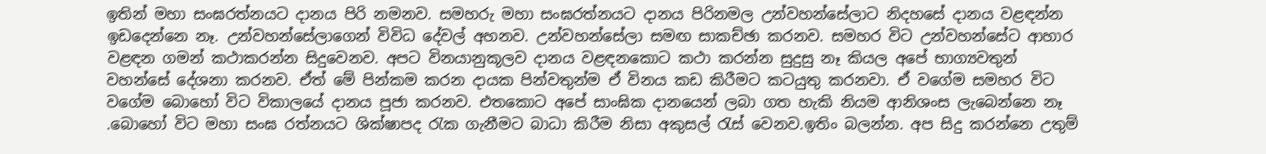ඉතින් මහා සංඝරත්නයට දානය පිරි නමනව. සමහරු මහා සංඝරත්නයට දානය පිරිනමල උන්වහන්සේලාට නිදහසේ දානය වළඳන්න ඉඩදෙන්නෙ නෑ. උන්වහන්සේලාගෙන් විවිධ දේවල් අහනව. උන්වහන්සේලා සමඟ සාකච්ඡා කරනව. සමහර විට උන්වහන්සේට ආහාර වළඳන ගමන් කථාකරන්න සිදුවෙනව. අපට විනයානුකූලව දානය වළඳනකොට කථා කරන්න සුදුසු නෑ කියල අපේ භාග්‍යවතුන් වහන්සේ දේශනා කරනව. ඒත් මේ පින්කම කරන දායක පින්වතුන්ම ඒ විනය කඩ කිරීමට කටයුතු කරනවා. ඒ වගේම සමහර විට වගේම බොහෝ විට විකාලයේ දානය පූජා කරනව. එතකොට අපේ සාංඝික දානයෙන් ලබා ගත හැකි නියම ආනිශංස ලැබෙන්නෙ නෑ .බොහෝ විට මහා සංඝ රත්නයට ශික්ෂාපද රැක ගැනීමට බාධා කිරීම නිසා අකුසල් රැස් වෙනව.ඉතිං බලන්න. අප සිදු කරන්නෙ උතුම්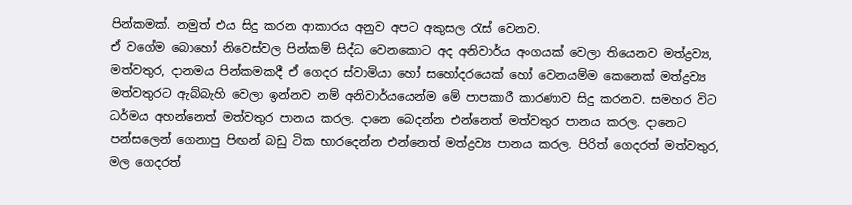පින්කමක්. නමුත් එය සිදු කරන ආකාරය අනුව අපට අකුසල රැස් වෙනව.
ඒ වගේම බොහෝ නිවෙස්වල පින්කම් සිද්ධ වෙනකොට අද අනිවාර්ය අංගයක් වෙලා තියෙනව මත්ද්‍රව්‍ය, මත්වතුර, දානමය පින්කමකදී ඒ ගෙදර ස්වාමියා හෝ සහෝදරයෙක් හෝ වෙනයම්ම කෙනෙක් මත්ද්‍රව්‍ය මත්වතුරට ඇබ්බැහි වෙලා ඉන්නව නම් අනිවාර්යයෙන්ම මේ පාපකාරී කාරණාව සිදු කරනව. සමහර විට ධර්මය අහන්නෙත් මත්වතුර පානය කරල. දානෙ බෙදන්න එන්නෙත් මත්වතුර පානය කරල. දානෙට පන්සලෙන් ගෙනාපු පිඟන් බඩු ටික භාරදෙන්න එන්නෙත් මත්ද්‍රව්‍ය පානය කරල. පිරිත් ගෙදරත් මත්වතුර, මල ගෙදරත්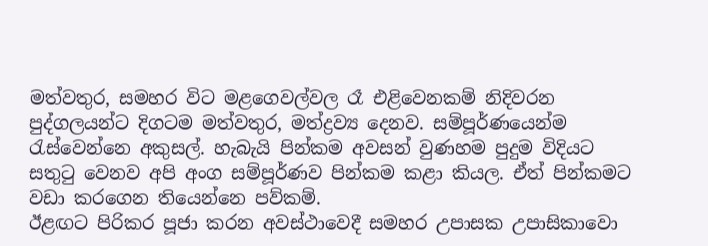මත්වතුර, සමහර විට මළගෙවල්වල රෑ එළිවෙනකම් නිදිවරන පුද්ගලයන්ට දිගටම මත්වතුර, මත්ද්‍රව්‍ය දෙනව. සම්පූර්ණයෙන්ම රැස්වෙන්නෙ අකුසල්. හැබැයි පින්කම අවසන් වුණහම පුදුම විදියට සතුටු වෙනව අපි අංග සම්පූර්ණව පින්කම කළා කියල. ඒත් පින්කමට වඩා කරගෙන තියෙන්නෙ පව්කම්.
ඊළඟට පිරිකර පූජා කරන අවස්ථාවෙදී සමහර උපාසක උපාසිකාවො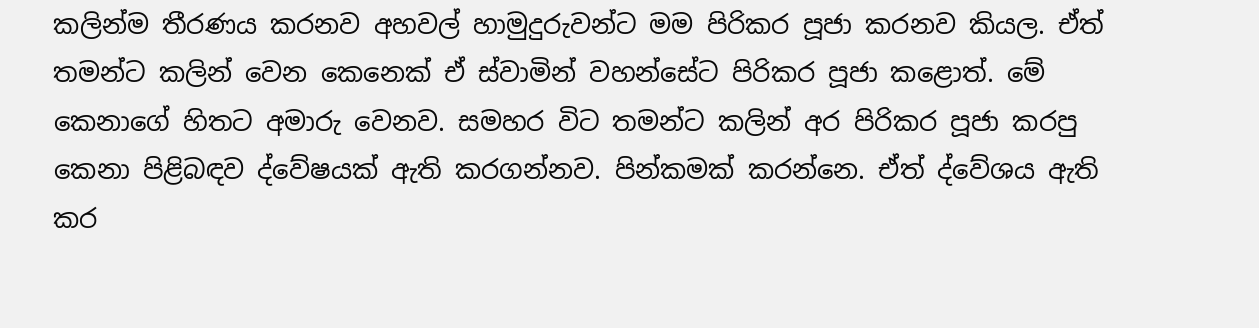කලින්ම තීරණය කරනව අහවල් හාමුදුරුවන්ට මම පිරිකර පූජා කරනව කියල. ඒත් තමන්ට කලින් වෙන කෙනෙක් ඒ ස්වාමින් වහන්සේට පිරිකර පූජා කළොත්. මේ කෙනාගේ හිතට අමාරු වෙනව. සමහර විට තමන්ට කලින් අර පිරිකර පූජා කරපු කෙනා පිළිබඳව ද්වේෂයක් ඇති කරගන්නව. පින්කමක් කරන්නෙ. ඒත් ද්වේශය ඇති කර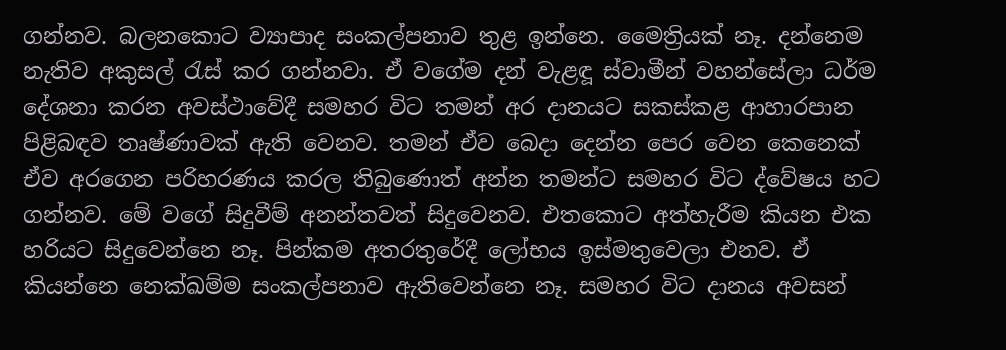ගන්නව. බලනකොට ව්‍යාපාද සංකල්පනාව තුළ ඉන්නෙ. මෛත්‍රියක් නෑ. දන්නෙම නැතිව අකුසල් රැස් කර ගන්නවා. ඒ වගේම දන් වැළඳූ ස්වාමීන් වහන්සේලා ධර්ම දේශනා කරන අවස්ථාවේදී සමහර විට තමන් අර දානයට සකස්කළ ආහාරපාන පිළිබඳව තෘෂ්ණාවක් ඇති වෙනව. තමන් ඒව බෙදා දෙන්න පෙර වෙන කෙනෙක් ඒව අරගෙන පරිහරණය කරල තිබුණොත් අන්න තමන්ට සමහර විට ද්වේෂය හට ගන්නව. මේ වගේ සිදුවීම් අනන්තවත් සිදුවෙනව. එතකොට අත්හැරීම කියන එක හරියට සිදුවෙන්නෙ නෑ. පින්කම අතරතුරේදී ලෝභය ඉස්මතුවෙලා එනව. ඒ කියන්නෙ නෙක්ඛම්ම සංකල්පනාව ඇතිවෙන්නෙ නෑ. සමහර විට දානය අවසන්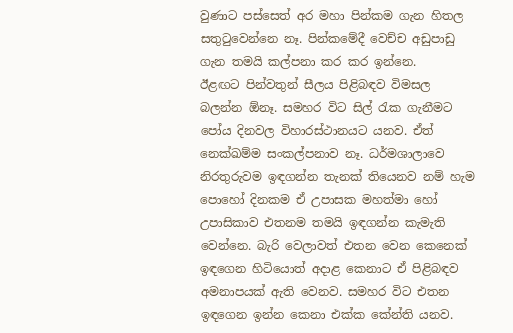වුණාට පස්සෙත් අර මහා පින්කම ගැන හිතල සතුටුවෙන්නෙ නෑ. පින්කමේදී වෙච්ච අඩුපාඩු ගැන තමයි කල්පනා කර කර ඉන්නෙ.
ඊළඟට පින්වතුන් සීලය පිළිබඳව විමසල බලන්න ඕනෑ. සමහර විට සිල් රැක ගැනීමට පෝය දිනවල විහාරස්ථානයට යනව. ඒත් නෙක්ඛම්ම සංකල්පනාව නෑ. ධර්මශාලාවෙ නිරතුරුවම ඉඳගන්න තැනක් තියෙනව නම් හැම පොහෝ දිනකම ඒ උපාසක මහත්මා හෝ උපාසිකාව එතනම තමයි ඉඳගන්න කැමැති වෙන්නෙ. බැරි වෙලාවත් එතන වෙන කෙනෙක් ඉඳගෙන හිටියොත් අදාළ කෙනාට ඒ පිළිබඳව අමනාපයක් ඇති වෙනව. සමහර විට එතන ඉඳගෙන ඉන්න කෙනා එක්ක කේන්ති යනව.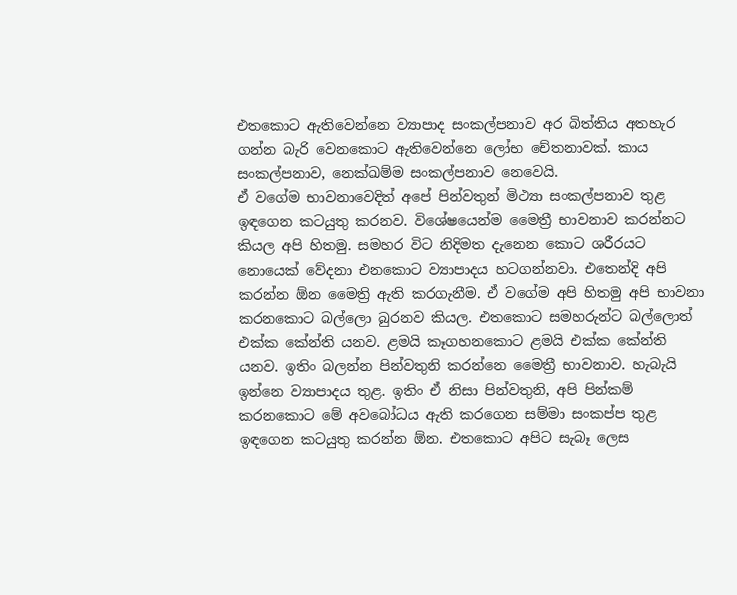එතකොට ඇතිවෙන්නෙ ව්‍යාපාද සංකල්පනාව අර බිත්තිය අතහැර ගන්න බැරි වෙනකොට ඇතිවෙන්නෙ ලෝභ චේතනාවක්. කාය සංකල්පනාව, නෙක්ඛම්ම සංකල්පනාව නෙවෙයි.
ඒ වගේම භාවනාවෙදිත් අපේ පින්වතුන් මිථ්‍යා සංකල්පනාව තුළ ඉඳගෙන කටයුතු කරනව. විශේෂයෙන්ම මෛත්‍රී භාවනාව කරන්නට කියල අපි හිතමු. සමහර විට නිදිමත දැනෙන කොට ශරීරයට නොයෙක් වේදනා එනකොට ව්‍යාපාදය හටගන්නවා. එතෙන්දි අපි කරන්න ඕන මෛත්‍රි ඇති කරගැනීම. ඒ වගේම අපි හිතමු අපි භාවනා කරනකොට බල්ලො බුරනව කියල. එතකොට සමහරුන්ට බල්ලොත් එක්ක කේන්ති යනව. ළමයි කෑගහනකොට ළමයි එක්ක කේන්ති යනව. ඉතිං බලන්න පින්වතුනි කරන්නෙ මෛත්‍රී භාවනාව. හැබැයි ඉන්නෙ ව්‍යාපාදය තුළ. ඉතිං ඒ නිසා පින්වතුනි, අපි පින්කම් කරනකොට මේ අවබෝධය ඇති කරගෙන සම්මා සංකප්ප තුළ ඉඳගෙන කටයුතු කරන්න ඕන. එතකොට අපිට සැබෑ ලෙස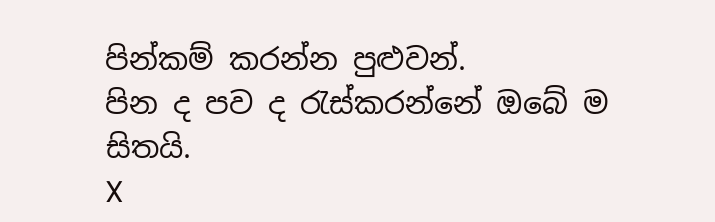පින්කම් කරන්න පුළුවන්.
පින ද පව ද රැස්කරන්නේ ඔබේ ම සිතයි.
X